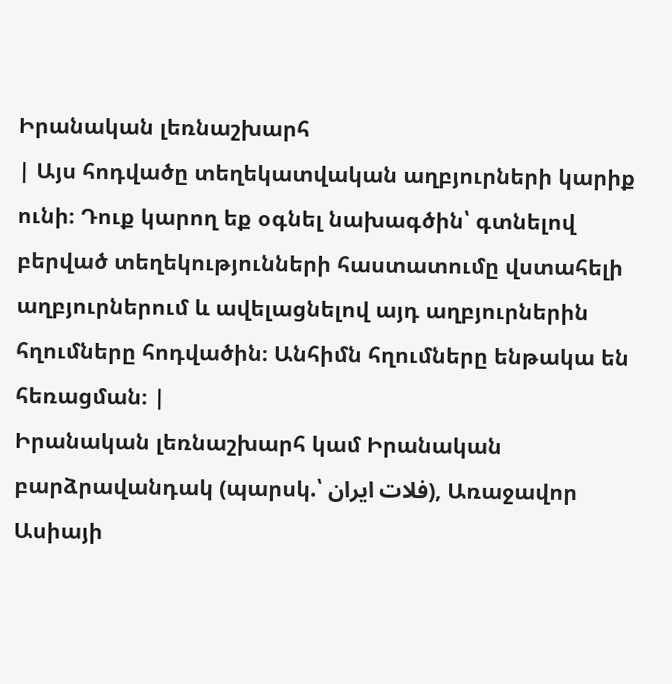Իրանական լեռնաշխարհ
| Այս հոդվածը տեղեկատվական աղբյուրների կարիք ունի։ Դուք կարող եք օգնել նախագծին՝ գտնելով բերված տեղեկությունների հաստատումը վստահելի աղբյուրներում և ավելացնելով այդ աղբյուրներին հղումները հոդվածին։ Անհիմն հղումները ենթակա են հեռացման։ |
Իրանական լեռնաշխարհ կամ Իրանական բարձրավանդակ (պարսկ.՝ فلات ایران), Առաջավոր Ասիայի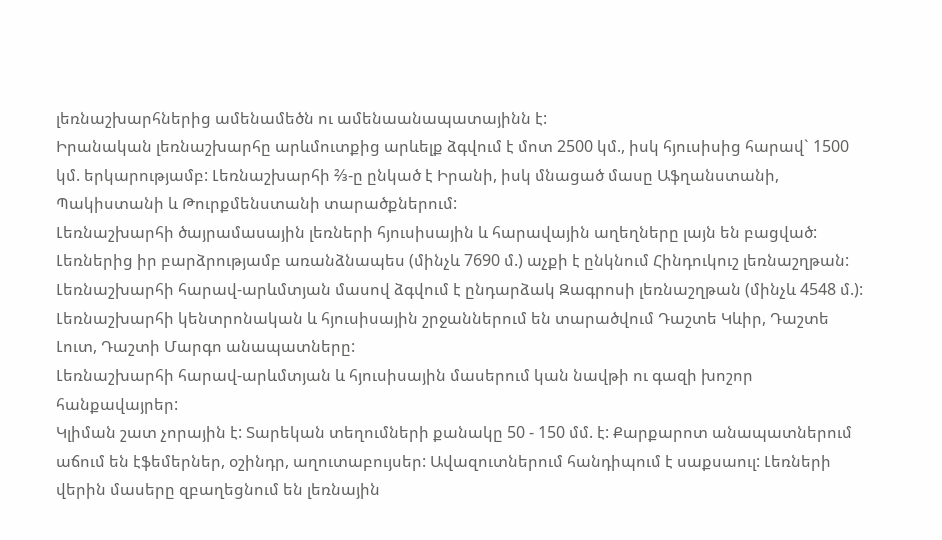լեռնաշխարհներից ամենամեծն ու ամենաանապատայինն է:
Իրանական լեռնաշխարհը արևմուտքից արևելք ձգվում է մոտ 2500 կմ., իսկ հյուսիսից հարավ` 1500 կմ. երկարությամբ: Լեռնաշխարհի ⅔-ը ընկած է Իրանի, իսկ մնացած մասը Աֆղանստանի, Պակիստանի և Թուրքմենստանի տարածքներում:
Լեռնաշխարհի ծայրամասային լեռների հյուսիսային և հարավային աղեղները լայն են բացված: Լեռներից իր բարձրությամբ առանձնապես (մինչև 7690 մ.) աչքի է ընկնում Հինդուկուշ լեռնաշղթան: Լեռնաշխարհի հարավ-արևմտյան մասով ձգվում է ընդարձակ Զագրոսի լեռնաշղթան (մինչև 4548 մ.):
Լեռնաշխարհի կենտրոնական և հյուսիսային շրջաններում են տարածվում Դաշտե Կևիր, Դաշտե Լուտ, Դաշտի Մարգո անապատները:
Լեռնաշխարհի հարավ-արևմտյան և հյուսիսային մասերում կան նավթի ու գազի խոշոր հանքավայրեր:
Կլիման շատ չորային է: Տարեկան տեղումների քանակը 50 - 150 մմ. է: Քարքարոտ անապատներում աճում են էֆեմերներ, օշինդր, աղուտաբույսեր: Ավազուտներում հանդիպում է սաքսաուլ: Լեռների վերին մասերը զբաղեցնում են լեռնային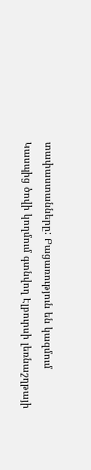տափաստանները: Բացառություն են կազմում Կասպից ծովի կողմում գտնվող Էլբուրսի լեռնաշղթայի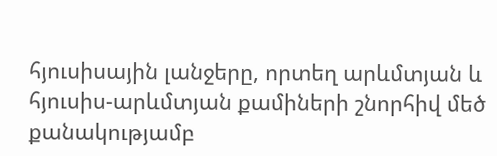հյուսիսային լանջերը, որտեղ արևմտյան և հյուսիս-արևմտյան քամիների շնորհիվ մեծ քանակությամբ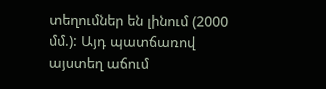տեղումներ են լինում (2000 մմ.): Այդ պատճառով այստեղ աճում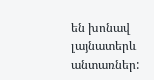են խոնավ լայնատերև անտառներ: